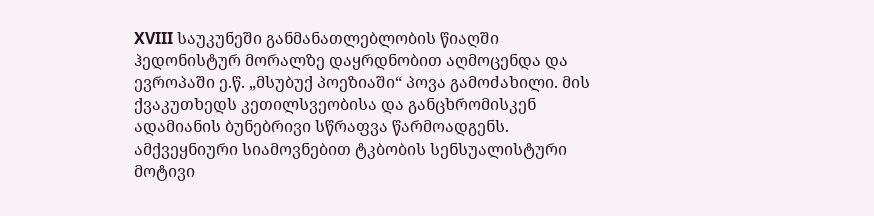XVIII საუკუნეში განმანათლებლობის წიაღში ჰედონისტურ მორალზე დაყრდნობით აღმოცენდა და ევროპაში ე.წ. „მსუბუქ პოეზიაში“ პოვა გამოძახილი. მის ქვაკუთხედს კეთილსვეობისა და განცხრომისკენ ადამიანის ბუნებრივი სწრაფვა წარმოადგენს. ამქვეყნიური სიამოვნებით ტკბობის სენსუალისტური მოტივი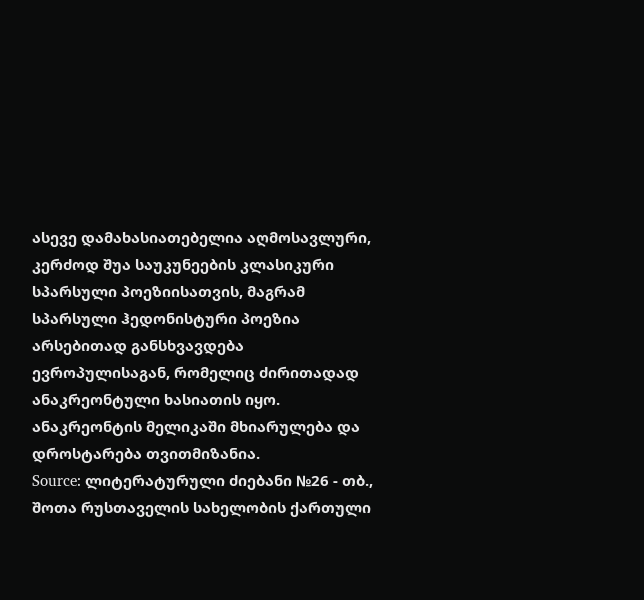ასევე დამახასიათებელია აღმოსავლური, კერძოდ შუა საუკუნეების კლასიკური სპარსული პოეზიისათვის, მაგრამ სპარსული ჰედონისტური პოეზია არსებითად განსხვავდება ევროპულისაგან, რომელიც ძირითადად ანაკრეონტული ხასიათის იყო. ანაკრეონტის მელიკაში მხიარულება და დროსტარება თვითმიზანია.
Source: ლიტერატურული ძიებანი №26 - თბ., შოთა რუსთაველის სახელობის ქართული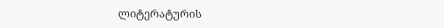ლიტერატურის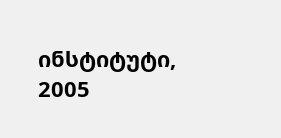ინსტიტუტი, 2005